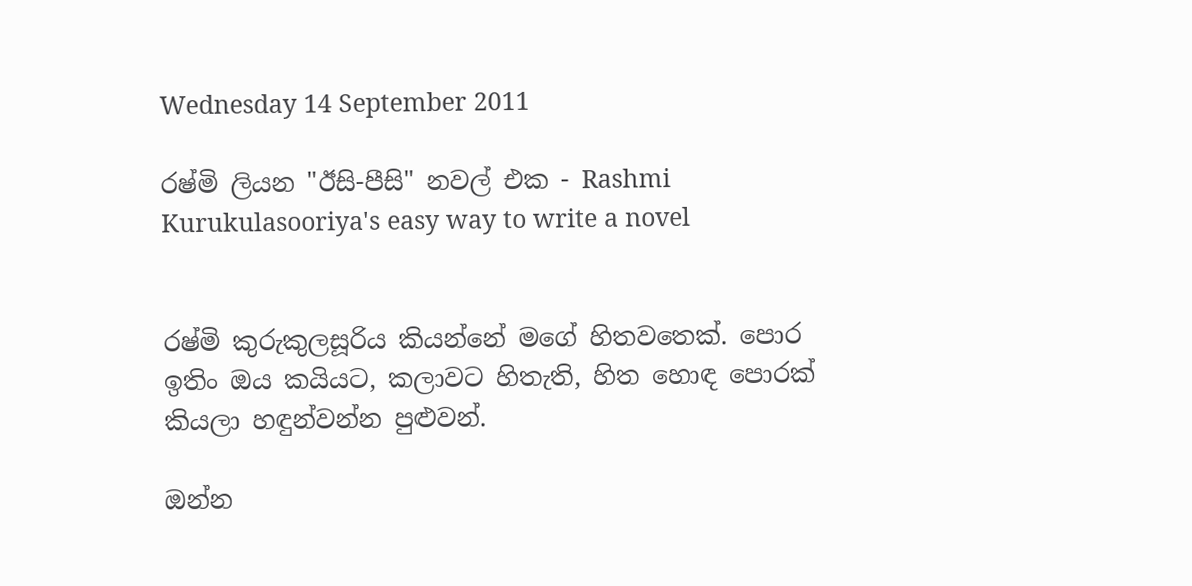Wednesday 14 September 2011

රෂ්මි ලියන "ඊසි-පීසි" නවල් එක - Rashmi Kurukulasooriya's easy way to write a novel


රෂ්මි කුරුකුලසූරිය කියන්නේ මගේ හිතවතෙක්. පොර ඉතිං ඔය කයියට, කලාවට හිතැති, හිත හොඳ පොරක් කියලා හඳුන්වන්න පුළුවන්.

ඔන්න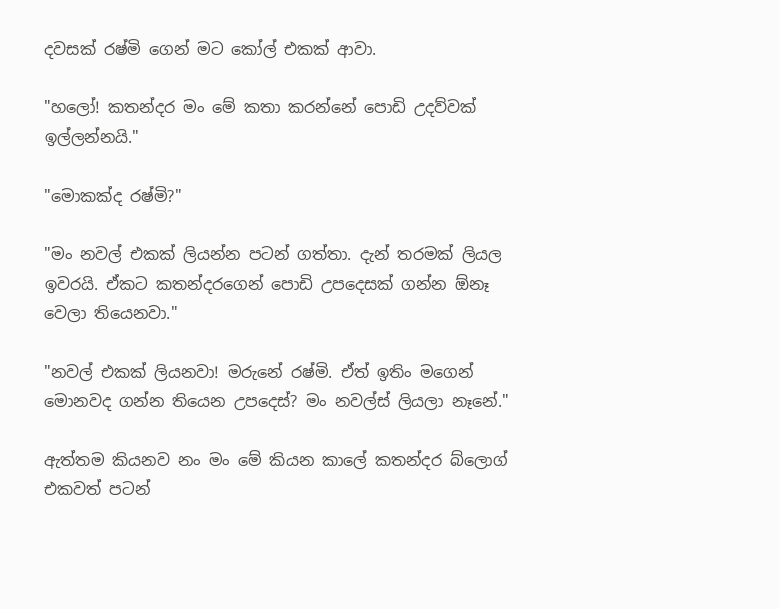දවසක් රෂ්මි ගෙන් මට කෝල් එකක් ආවා.

"හලෝ! කතන්දර මං මේ කතා කරන්නේ පොඩි උදව්වක් ඉල්ලන්නයි."

"මොකක්ද රෂ්මි?"

"මං නවල් එකක් ලියන්න පටන් ගත්තා. දැන් තරමක් ලියල ඉවරයි. ඒකට කතන්දරගෙන් පොඩි උපදෙසක් ගන්න ඕනෑ වෙලා තියෙනවා."

"නවල් එකක් ලියනවා! මරුනේ රෂ්මි. ඒත් ඉතිං මගෙන් මොනවද ගන්න තියෙන උපදෙස්? මං නවල්ස් ලියලා නෑනේ."

ඇත්තම කියනව නං මං මේ කියන කාලේ කතන්දර බ්ලොග් එකවත් පටන්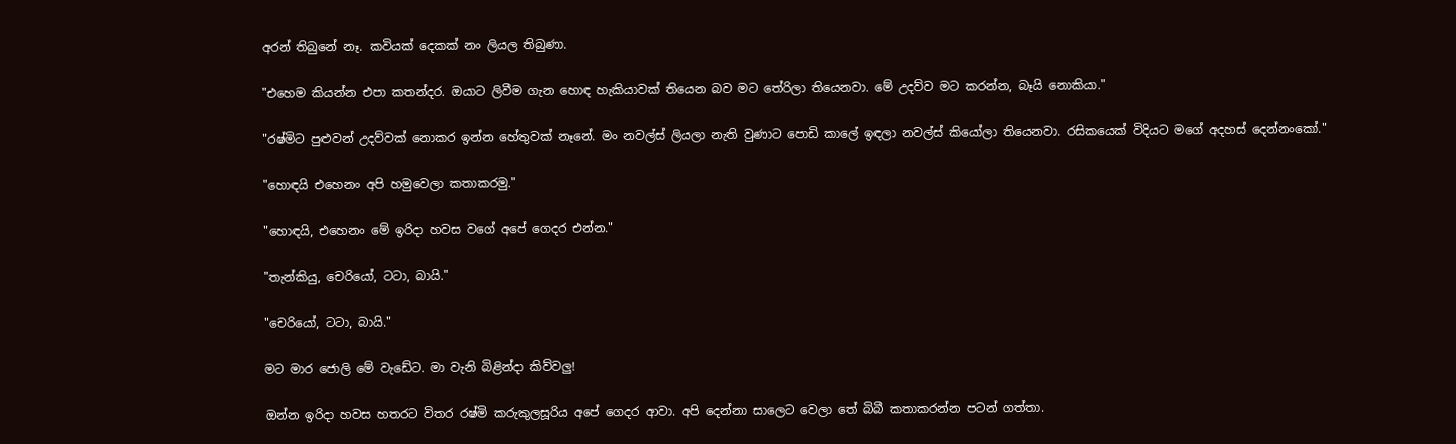අරන් තිබුනේ නෑ. කවියක් දෙකක් නං ලියල තිබුණා.

"එහෙම කියන්න එපා කතන්දර. ඔයාට ලිවීම ගැන හොඳ හැකියාවක් තියෙන බව මට තේරිලා තියෙනවා. මේ උදව්ව මට කරන්න, බෑයි නොකියා."

"රෂ්මිට පුළුවන් උදව්වක් නොකර ඉන්න හේතුවක් නෑනේ. මං නවල්ස් ලියලා නැති වුණාට පොඩි කාලේ ඉඳලා නවල්ස් කියෝලා තියෙනවා. රසිකයෙක් විදියට මගේ අදහස් දෙන්නංකෝ."

"හොඳයි එහෙනං අපි හමුවෙලා කතාකරමු."

"හොඳයි, එහෙනං මේ ඉරිදා හවස වගේ අපේ ගෙදර එන්න."

"තැන්කියු, චෙරියෝ, ටටා, බායි."

"චෙරියෝ, ටටා, බායි."

මට මාර ජොලි මේ වැඩේට. මා වැනි බිළින්දා කිව්වලු!

ඔන්න ඉරිදා හවස හතරට විතර රෂ්මි කරුකුලසූරිය අපේ ගෙදර ආවා. අපි දෙන්නා සාලෙට වෙලා තේ බිබී කතාකරන්න පටන් ගත්තා.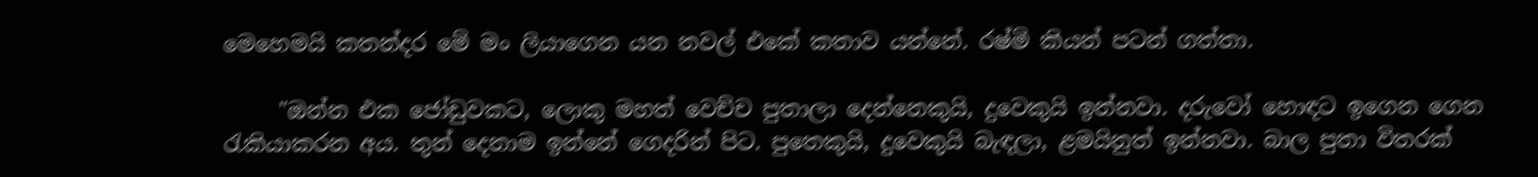මෙහෙමයි කතන්දර මේ මං ලියාගෙන යන නවල් එකේ කතාව යන්නේ. රෂ්මි කියන් පටන් ගත්තා.

     "ඔන්න එක ජෝඩුවකට, ලොකු මහත් වෙච්ච පුතාලා දෙන්නෙකුයි, දුවෙකුයි ඉන්නවා. දරුවෝ හොඳට ඉගෙන ගෙන රැකියාකරන අය. තුන් දෙනාම ඉන්නේ ගෙදරින් පිට. පුතෙකුයි, දුවෙකුයි බැඳලා, ළමයිනුත් ඉන්නවා. බාල පුතා විතරක්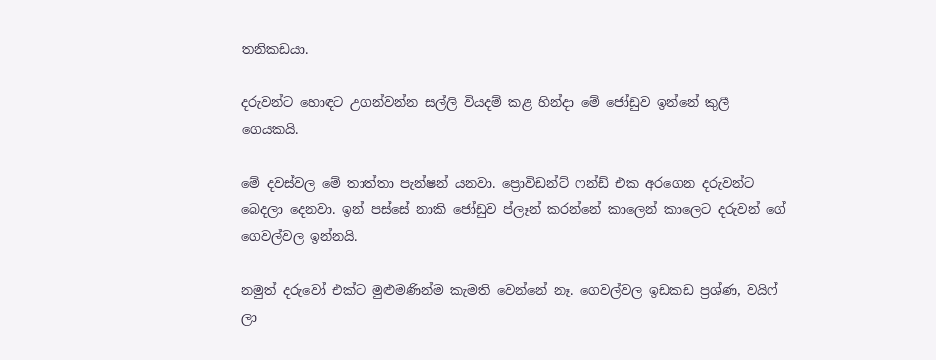තනිකඩයා.

දරුවන්ට හොඳට උගන්වන්න සල්ලි වියදම් කළ හින්දා මේ ජෝඩුව ඉන්නේ කුලී ගෙයකයි.

මේ දවස්වල මේ තාත්තා පැන්ෂන් යනවා. ප්‍රොවිඩන්ට් ෆන්ඩ් එක අරගෙන දරුවන්ට බෙදලා දෙනවා. ඉන් පස්සේ නාකි ජෝඩුව ප්ලෑන් කරන්නේ කාලෙන් කාලෙට දරුවන් ගේ ගෙවල්වල ඉන්නයි.

නමුත් දරුවෝ එක්ට මුළුමණින්ම කැමති වෙන්නේ නෑ. ගෙවල්වල ඉඩකඩ ප්‍රශ්ණ, වයිෆ් ලා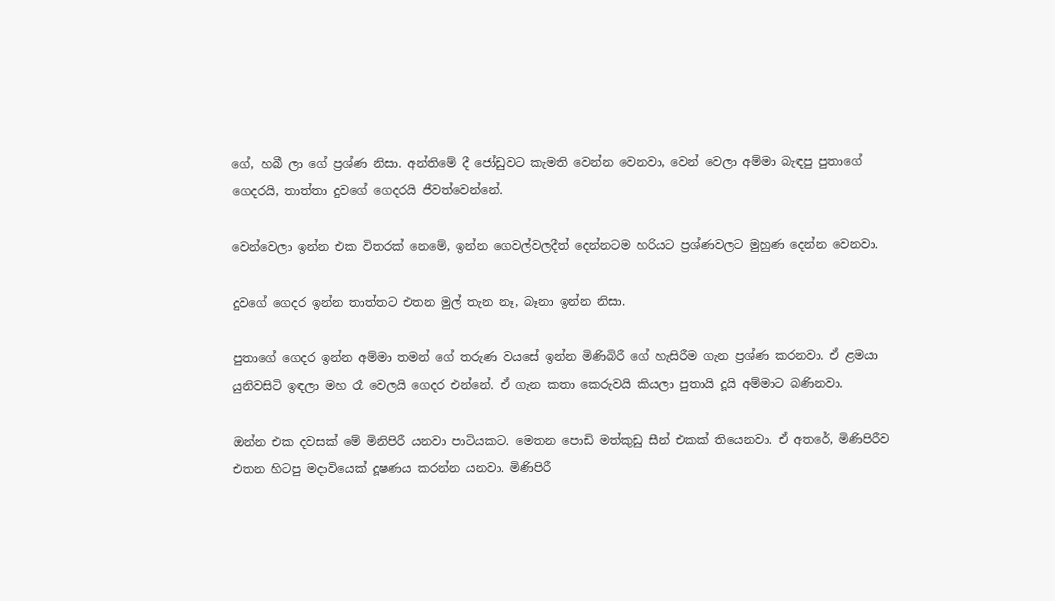ගේ, හබී ලා ගේ ප්‍රශ්ණ නිසා. අන්තිමේ දී ජෝඩුවට කැමති වෙන්න වෙනවා, වෙන් වෙලා අම්මා බැඳපු පුතාගේ ගෙදරයි, තාත්තා දුවගේ ගෙදරයි ජීවත්වෙන්නේ.

වෙන්වෙලා ඉන්න එක විතරක් නෙමේ, ඉන්න ගෙවල්වලදීත් දෙන්නටම හරියට ප්‍රශ්ණවලට මුහුණ දෙන්න වෙනවා.

දුවගේ ගෙදර ඉන්න තාත්තට එතන මුල් තැන නෑ, බෑනා ඉන්න නිසා.

පුතාගේ ගෙදර ඉන්න අම්මා තමන් ගේ තරුණ වයසේ ඉන්න මිණිබිරී ගේ හැසිරීම ගැන ප්‍රශ්ණ කරනවා. ඒ ළමයා යුනිවසිටි ඉඳලා මහ රෑ වෙලයි ගෙදර එන්නේ. ඒ ගැන කතා කෙරුවයි කියලා පුතායි දූයි අම්මාට බණිනවා.

ඔන්න එක දවසක් මේ මිනිපිරී යනවා පාටියකට. මෙතන පොඩි මත්කුඩු සීන් එකක් තියෙනවා. ඒ අතරේ, මිණිපිරීව එතන හිටපු මදාවියෙක් දූෂණය කරන්න යනවා. මිණිපිරී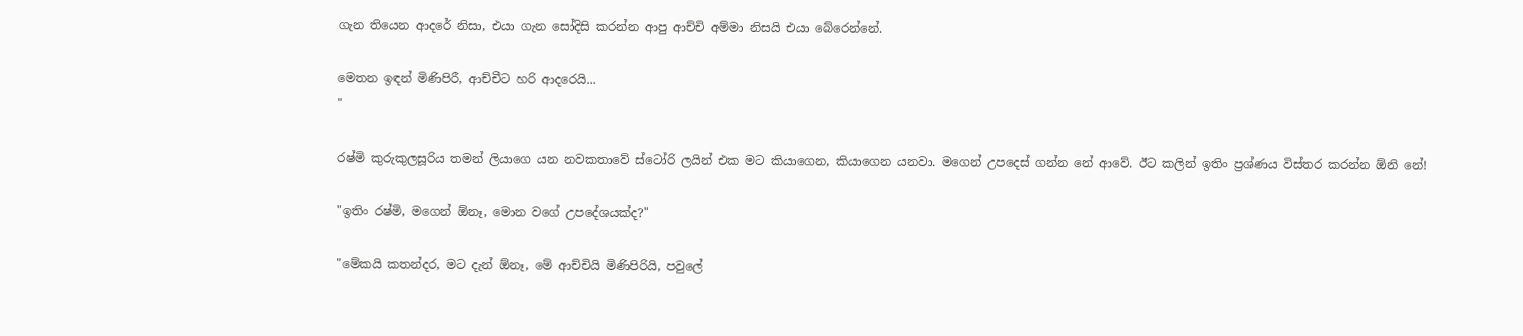ගැන තියෙන ආදරේ නිසා, එයා ගැන සෝදිසි කරන්න ආපු ආච්චි අම්මා නිසයි එයා බේරෙන්නේ.

මෙතන ඉඳන් මිණිපිරී, ආච්චීට හරි ආදරෙයි...
"

රෂ්මි කුරුකුලසූරිය තමන් ලියාගෙ යන නවකතාවේ ස්ටෝරි ලයින් එක මට කියාගෙන, කියාගෙන යනවා. මගෙන් උපදෙස් ගන්න නේ ආවේ. ඊට කලින් ඉතිං ප්‍රශ්ණය විස්තර කරන්න ඕනි නේ!

"ඉතිං රෂ්මි, මගෙන් ඕනෑ, මොන වගේ උපදේශයක්ද?"

"මේකයි කතන්දර, මට දැන් ඕනෑ, මේ ආච්චියි මිණිපිරියි, පවුලේ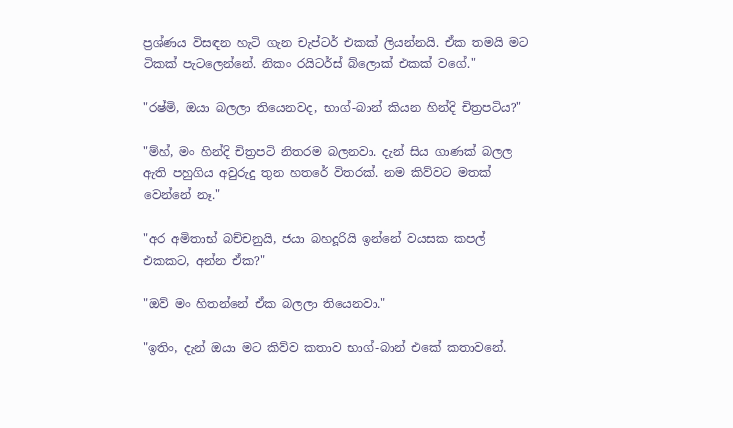ප්‍රශ්ණය විසඳන හැටි ගැන චැප්ටර් එකක් ලියන්නයි. ඒක තමයි මට ටිකක් පැටලෙන්නේ. නිකං රයිටර්ස් බ්ලොක් එකක් වගේ."

"රෂ්මි, ඔයා බලලා තියෙනවද, භාග්-බාන් කියන හින්දි චිත්‍රපටිය?"

"ම්හ්, මං හින්දි චිත්‍රපටි නිතරම බලනවා. දැන් සිය ගාණක් බලල ඇති පහුගිය අවුරුදු තුන හතරේ විතරක්. නම කිව්වට මතක් වෙන්නේ නෑ."

"අර අමිතාභ් බච්චනුයි, ජයා බහදූරියි ඉන්නේ වයසක කපල් එකකට, අන්න ඒක?"

"ඔව් මං හිතන්නේ ඒක බලලා තියෙනවා."

"ඉතිං, දැන් ඔයා මට කිව්ව කතාව භාග්-බාන් එකේ කතාවනේ.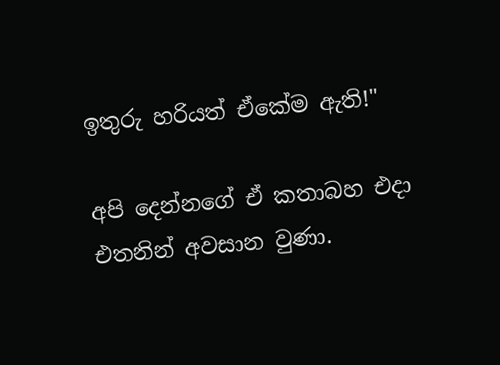ඉතුරු හරියත් ඒකේම ඇති!"

අපි දෙන්නගේ ඒ කතාබහ එදා එතනින් අවසාන වුණා.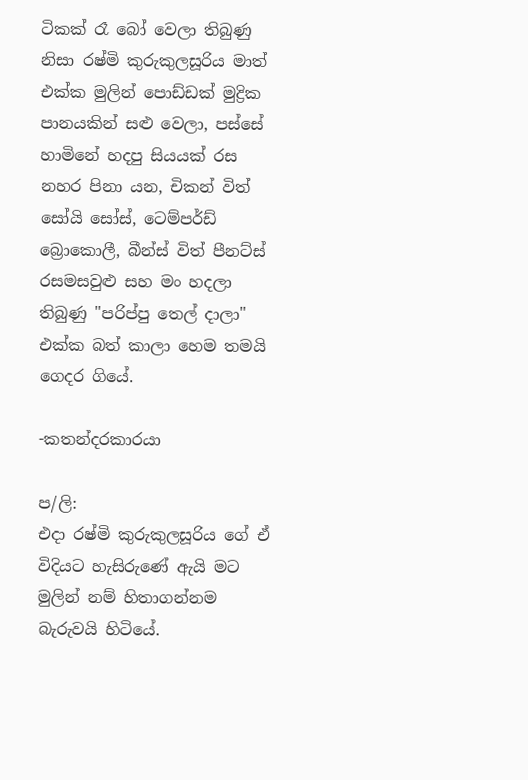ටිකක් රෑ බෝ වෙලා තිබුණු නිසා රෂ්මි කුරුකුලසූරිය මාත් එක්ක මුලින් පොඩ්ඩක් මුද්‍රික පානයකින් සළු වෙලා, පස්සේ හාමිනේ හදපු සියයක් රස නහර පිනා යන, චිකන් විත් සෝයි සෝස්, ටෙම්පර්ඩ් බ්‍රොකොලී, බීන්ස් විත් පීනට්ස් රසමසවුළු සහ මං හදලා තිබුණු "පරිප්පු තෙල් දාලා" එක්ක බත් කාලා හෙම තමයි ගෙදර ගියේ.

-කතන්දරකාරයා

ප/ලි:
එදා රෂ්මි කුරුකුලසූරිය ගේ ඒ විදියට හැසිරුණේ ඇයි මට මුලින් නම් හිතාගන්නම බැරුවයි හිටියේ.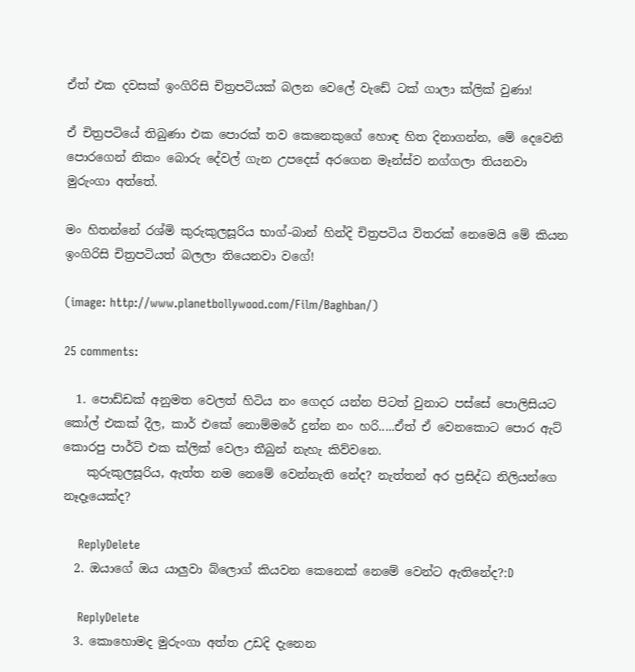ඒත් එක දවසක් ඉංගිරිසි චිත්‍රපටියක් බලන වෙලේ වැඩේ ටක් ගාලා ක්ලික් වුණා!

ඒ චිත්‍රපටියේ තිබුණා එක පොරක් තව කෙනෙකුගේ හොඳ හිත දිනාගන්න, මේ දෙවෙනි පොරගෙන් නිකං බොරු දේවල් ගැන උපදෙස් අරගෙන මෑන්ස්ව නග්ගලා තියනවා මුරුංගා අත්තේ.

මං හිතන්නේ රශ්මි කුරුකුලසූරිය භාග්-බාන් හින්දි චිත්‍රපටිය විතරක් නෙමෙයි මේ කියන ඉංගිරිසි චිත්‍රපටියත් බලලා තියෙනවා වගේ!

(image: http://www.planetbollywood.com/Film/Baghban/)

25 comments:

  1. පොඩ්ඩක් අනුමත වෙලත් හිටිය නං ගෙදර යන්න පිටත් වුනාට පස්සේ පොලිසියට කෝල් එකක් දීල, කාර් එකේ නොම්මරේ දුන්න නං හරි.....ඒත් ඒ වෙනකොට පොර ඇට් කොරපු පාර්ට් එක ක්ලික් වෙලා තීබුන් නැහැ කිව්වනෙ.
    කුරුකුලසූරිය, ඇත්ත නම නෙමේ වෙන්නැති නේද? නැත්තන් අර ප්‍රසිද්ධ නිලියන්ගෙ නෑදෑයෙක්ද?

    ReplyDelete
  2. ඔයාගේ ඔය යාලුවා බ්ලොග් කියවන කෙනෙක් නෙමේ වෙන්ට ඇතිනේද?:D

    ReplyDelete
  3. කොහොමද මුරුංගා අත්ත උඩදි දැනෙන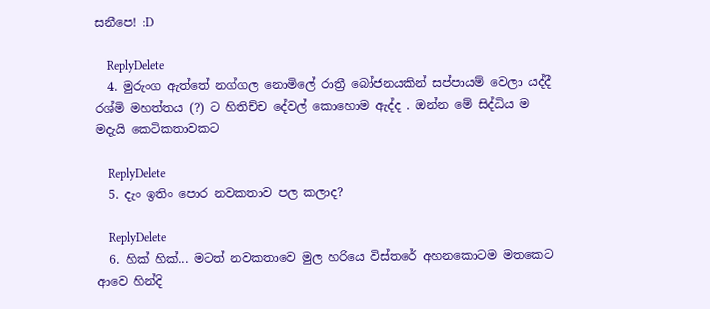සනීපෙ! :D

    ReplyDelete
  4. මුරුංග ඇත්තේ නග්ගල නොමිලේ රාත්‍රී බෝජනයකින් සප්පායම් වෙලා යද්දී රශ්මි මහත්තය (?) ට හිතිච්ච දේවල් කොහොම ඇද්ද . ඔන්න මේ සිද්ධිය ම මදැයි කෙටිකතාවකට

    ReplyDelete
  5. දැං ඉතිං පොර නවකතාව පල කලාද?

    ReplyDelete
  6. හික් හික්... මටත් නවකතාවෙ මුල හරියෙ විස්තරේ අහනකොටම මතකෙට ආවෙ හින්දි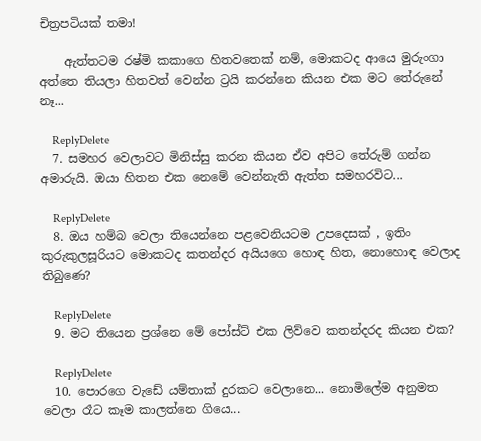චිත්‍රපටියක් තමා!

    ඇත්තටම රෂ්මි කකාගෙ හිතවතෙක් නම්, මොකටද ආයෙ මුරුංගා අත්තෙ තියලා හිතවත් වෙන්න ට්‍රයි කරන්නෙ කියන එක මට තේරුනේ නෑ...

    ReplyDelete
  7. සමහර වෙලාවට මිනිස්සු කරන කියන ඒව අපිට තේරුම් ගන්න අමාරුයි. ඔයා හිතන එක නෙමේ වෙන්නැති ඇත්ත සමහරවිට...

    ReplyDelete
  8. ඔය හම්බ වෙලා තියෙන්නෙ පළවෙනියටම උපදෙසක් , ඉතිං කුරුකුලසූරියට මොකටද කතන්දර අයියගෙ හොඳ හිත, නොහොඳ වෙලාද තිබුණෙ?

    ReplyDelete
  9. මට තියෙන ප්‍රශ්නෙ මේ පෝස්ට් එක ලිව්වෙ කතන්දරද කියන එක?

    ReplyDelete
  10. පොරගෙ වැඩේ යම්තාක් දුරකට වෙලානෙ... නොමිලේම අනුමත වෙලා රෑට කෑම කාලත්නෙ ගියෙ...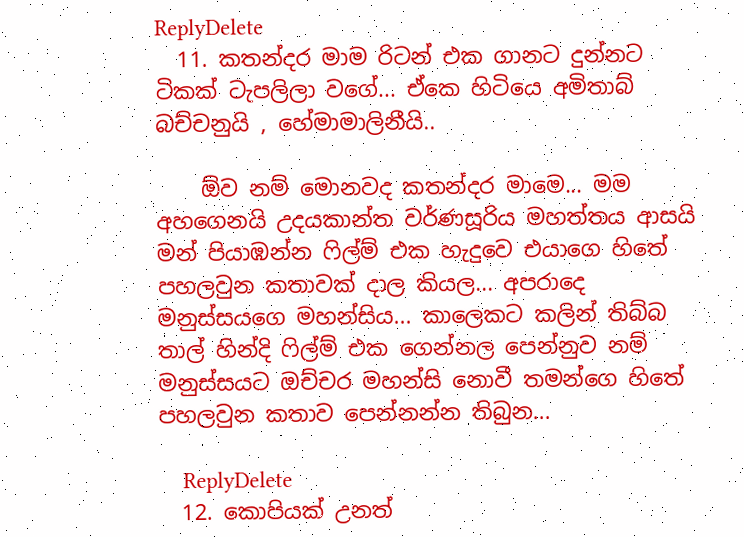ReplyDelete
  11. කතන්දර මාම රිටන් එක ගානට දුන්නට ටිකක් ටැපලිලා වගේ... ඒකෙ හිටියෙ අමිතාබ් බච්චනුයි , හේමාමාලිනීයි..

    ඕව නම් මොනවද කතන්දර මාමෙ... මම අහගෙනයි උදයකාන්ත වර්ණසූරිය මහත්තය ආසයි මන් පියාඹන්න ෆිල්ම් එක හැදුවෙ එයාගෙ හිතේ පහලවුන කතාවක් දාල කියල... අපරාදෙ මනුස්සයගෙ මහන්සිය... කාලෙකට කලින් තිබ්බ තාල් හින්දි ෆිල්ම් එක ගෙන්නල පෙන්නුව නම් මනුස්සයට ඔච්චර මහන්සි නොවී තමන්ගෙ හිතේ පහලවුන කතාව පෙන්නන්න තිබුන...

    ReplyDelete
  12. කොපියක් උනත්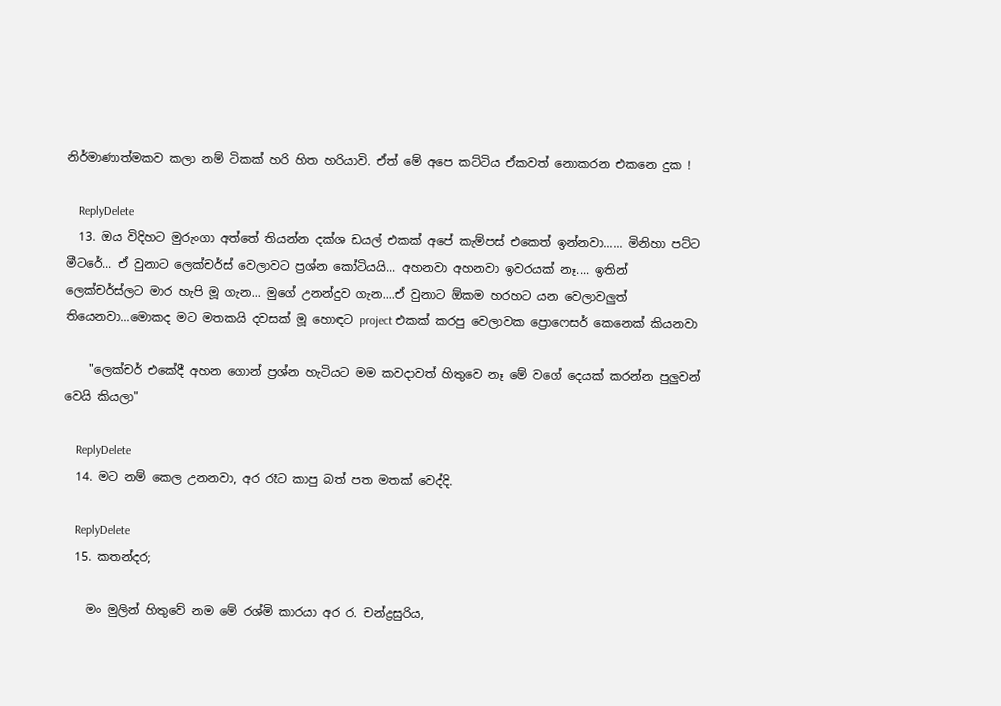නිර්මාණාත්මකව කලා නම් ටිකක් හරි හිත හරියාවි. ඒත් මේ අපෙ කට්ටිය ඒකවත් නොකරන එකනෙ දුක !

    ReplyDelete
  13. ඔය විදිහට මුරුංගා අත්තේ තියන්න දක්ශ ඩයල් එකක් අපේ කැම්පස් එකෙත් ඉන්නවා...... මිනිහා පට්ට මීටරේ... ඒ වුනාට ලෙක්චර්ස් වෙලාවට ප්‍රශ්න කෝටියයි... අහනවා අහනවා ඉවරයක් නෑ.... ඉතින් ලෙක්චර්ස්ලට මාර හැපි මූ ගැන... මුගේ උනන්දුව ගැන....ඒ වුනාට ඕකම හරහට යන වෙලාවලුත් තියෙනවා...මොකද මට මතකයි දවසක් මූ හොඳට project එකක් කරපු වෙලාවක ප්‍රොෆෙසර් කෙනෙක් කියනවා

    "ලෙක්චර් එකේදී අහන ගොන් ප්‍රශ්න හැටියට මම කවදාවත් හිතුවෙ නෑ මේ වගේ දෙයක් කරන්න පුලුවන් වෙයි කියලා"

    ReplyDelete
  14. මට නම් කෙල උනනවා, අර රෑට කාපු බත් පත මතක් වෙද්දි.

    ReplyDelete
  15. කතන්දර;

    මං මුලින් හිතුවේ නම මේ රශ්මි කාරයා අර ර. චන්ද්‍රසුරිය,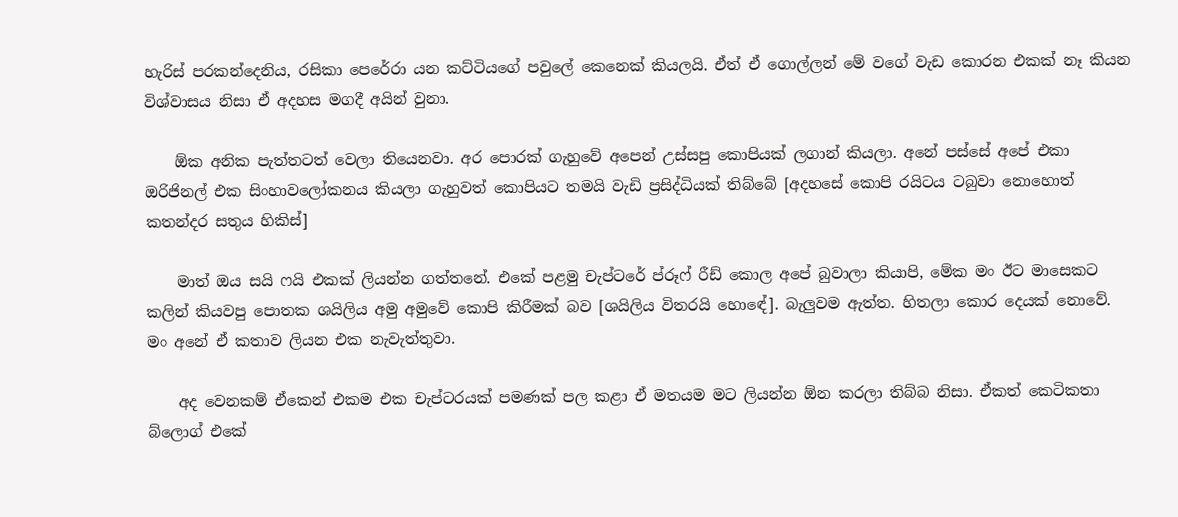හැරිස් පරකන්දෙනිය, රසිකා පෙරේරා යන කට්ටියගේ පවුලේ කෙනෙක් කියලයි. ඒත් ඒ ගොල්ලන් මේ වගේ වැඩ කොරන එකක් නෑ කියන විශ්වාසය නිසා ඒ අදහස මගදී අයින් වුනා.

    ඕක අනික පැත්තටත් වෙලා තියෙනවා. අර පොරක් ගැහුවේ අපෙන් උස්සපු කොපියක් ලගාන් කියලා. අනේ පස්සේ අපේ එකා ඔරිජිනල් එක සිංහාවලෝකනය කියලා ගැහුවත් කොපියට තමයි වැඩි ප්‍රසිද්ධියක් තිබ්බේ [අදහසේ කොපි රයිටය ටබුවා නොහොත් කතන්දර සතුය හිකිස්‌]

    මාත් ඔය සයි ෆයි එකක් ලියන්න ගත්තනේ. එකේ පළමු චැප්ටරේ ප්රූෆ් රීඩ් කොල අපේ බුවාලා කියාපි, මේක මං ඊට මාසෙකට කලින් කියවපු පොතක ශයිලිය අමු අමුවේ කොපි කිරීමක් බව [ශයිලිය විතරයි හොඳේ]. බැලුවම ඇත්ත. හිතලා කොර දෙයක් නොවේ. මං අනේ ඒ කතාව ලියන එක නැවැත්තුවා.

    අද වෙනකම් ඒකෙන් එකම එක චැප්ටරයක් පමණක් පල කළා ඒ මතයම මට ලියන්න ඕන කරලා තිබ්බ නිසා. ඒකත් කෙටිකතා බ්ලොග් එකේ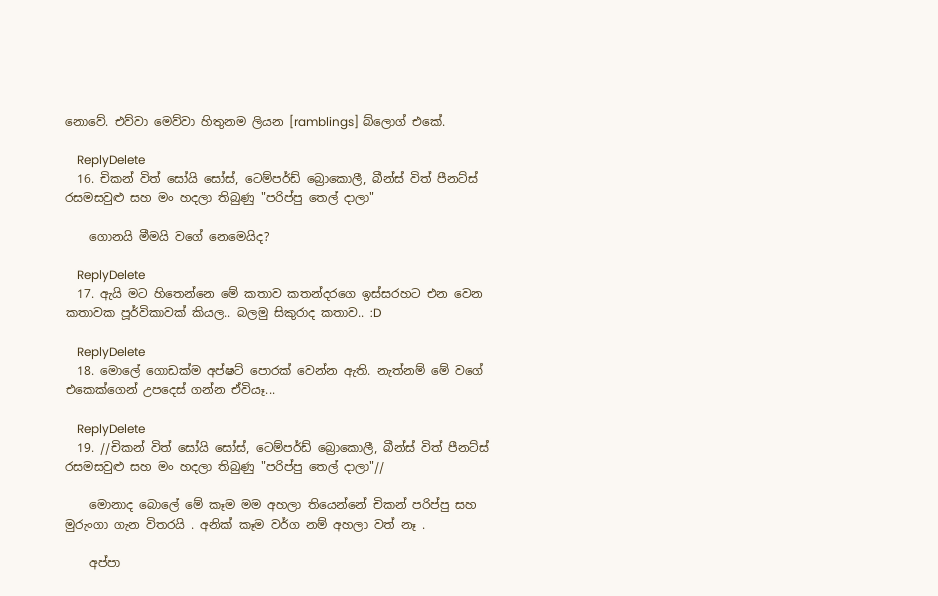නොවේ. එව්වා මෙව්වා හිතුනම ලියන [ramblings] බ්ලොග් එකේ.

    ReplyDelete
  16. චිකන් විත් සෝයි සෝස්, ටෙම්පර්ඩ් බ්‍රොකොලී, බීන්ස් විත් පීනට්ස් රසමසවුළු සහ මං හදලා තිබුණු "පරිප්පු තෙල් දාලා"

    ගොනයි මීමයි වගේ නෙමෙයිද?

    ReplyDelete
  17. ඇයි මට හිතෙන්නෙ මේ කතාව කතන්දරගෙ ඉස්සරහට එන වෙන කතාවක පූර්විකාවක් කියල.. බලමු සිකුරාද කතාව.. :D

    ReplyDelete
  18. මොලේ ගොඩක්ම අප්ෂට් පොරක් වෙන්න ඇති. නැත්නම් මේ වගේ එකෙක්ගෙන් උපදෙස් ගන්න ඒවියෑ...

    ReplyDelete
  19. //චිකන් විත් සෝයි සෝස්, ටෙම්පර්ඩ් බ්‍රොකොලී, බීන්ස් විත් පීනට්ස් රසමසවුළු සහ මං හදලා තිබුණු "පරිප්පු තෙල් දාලා"//

    මොනාද බොලේ මේ කෑම මම අහලා තියෙන්නේ චිකන් පරිප්පු සහ මුරුංගා ගැන විතරයි . අනික් කෑම වර්ග නම් අහලා වත් නෑ .

    අප්පා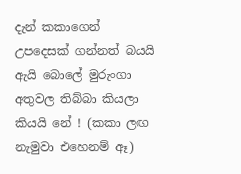දැන් කකාගෙන් උපදෙසක් ගන්නත් බයයි ඇයි බොලේ මුරුංගා අතුවල තිබ්බා කියලා කියයි නේ ! (කකා ලඟ නැමුවා එහෙනම් ඈ)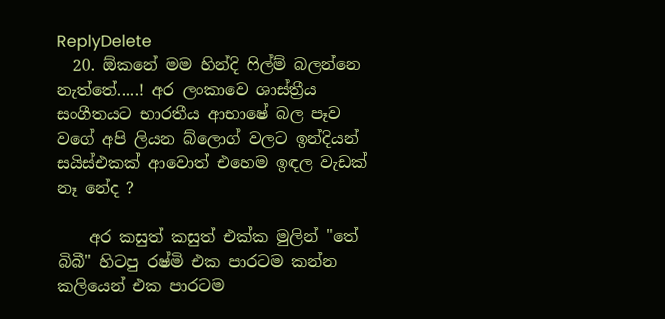ReplyDelete
  20. ඕකනේ මම හින්දි ෆිල්ම් බලන්නෙ නැත්තේ.....! අර ලංකාවෙ ශාස්ත්‍රීය සංගීතයට භාරතීය ආභාෂේ බල පෑව වගේ අපි ලියන බ්ලොග් වලට ඉන්දියන් සයිස්එකක් ආවොත් එහෙම ඉඳල වැඩක් නෑ නේද ?

    අර කසුත් කසුත් එක්ක මුලින් "තේ බිබී" හිටපු රෂ්මි එක පාරටම කන්න කලියෙන් එක පාරටම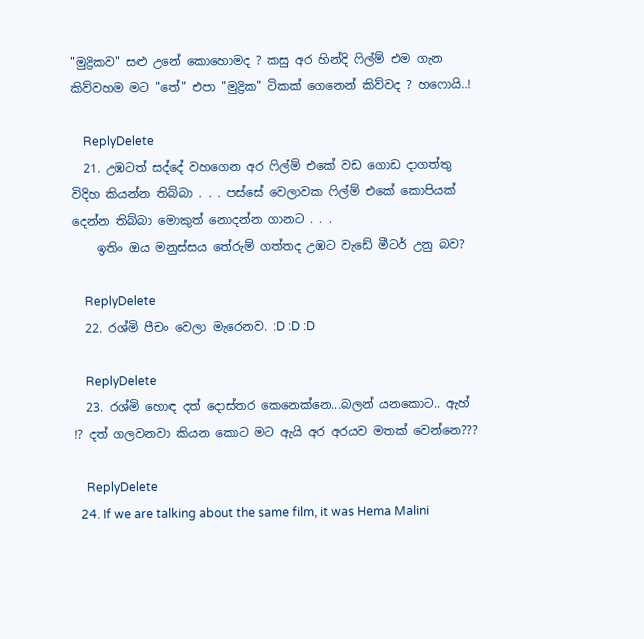"මුද්‍රිකව" සළු උනේ කොහොමද ? කසු අර හින්දි ෆිල්ම් එම ගැන කිව්වහම මට "තේ" එපා "මුද්‍රික" ටිකක් ගෙනෙන් කිව්වද ? හෆොයි..!

    ReplyDelete
  21. උඹටත් සද්දේ වහගෙන අර ෆිල්ම් එකේ වඩ ගොඩ දාගත්තු විදිහ කියන්න තිබ්බා . . . පස්සේ වෙලාවක ෆිල්ම් එකේ කොපියක් දෙන්න තිබ්බා මොකුත් නොදන්න ගානට . . .
    ඉතිං ඔය මනුස්සය තේරුම් ගත්තද උඹට වැඩේ මීටර් උනු බව?

    ReplyDelete
  22. රශ්මි පීචං වෙලා මැරෙනව. :D :D :D

    ReplyDelete
  23. රශ්මි හොඳ දත් දොස්තර කෙනෙක්නෙ...බලන් යනකොට.. ඇහ් !? දත් ගලවනවා කියන කොට මට ඇයි අර අරයව මතක් වෙන්නෙ???

    ReplyDelete
  24. If we are talking about the same film, it was Hema Malini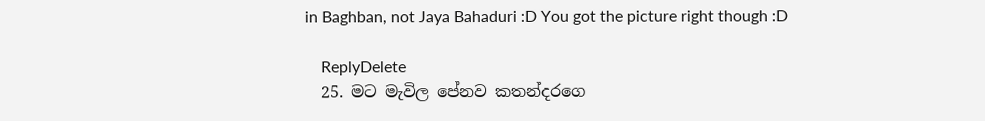in Baghban, not Jaya Bahaduri :D You got the picture right though :D

    ReplyDelete
  25. මට මැවිල පේනව කතන්දරගෙ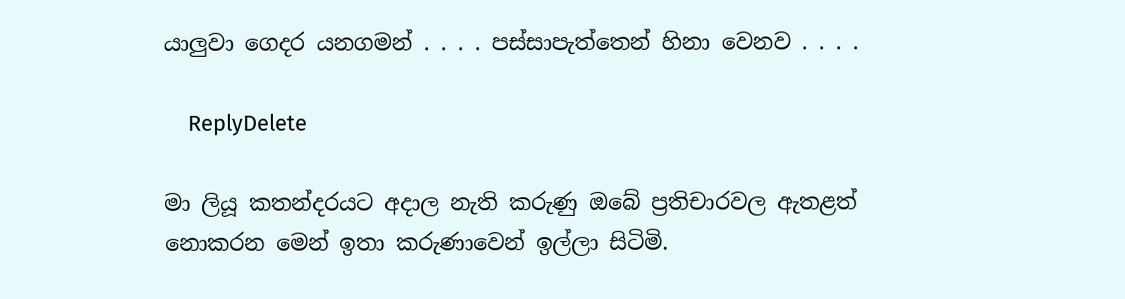යාලුවා ගෙදර යනගමන් . . . . පස්සාපැත්තෙන් හිනා වෙනව . . . .

    ReplyDelete

මා ලියූ කතන්දරයට අදාල නැති කරුණු ඔබේ ප්‍රතිචාරවල ඇතළත් නොකරන මෙන් ඉතා කරුණාවෙන් ඉල්ලා සිටිමි.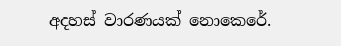අදහස් වාරණයක් නොකෙරේ.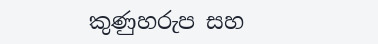කුණුහරුප සහ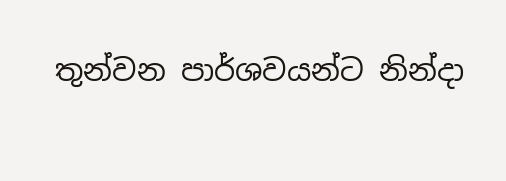තුන්වන පාර්ශවයන්ට නින්දා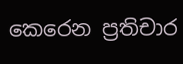කෙරෙන ප්‍රතිචාර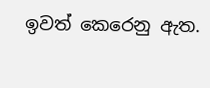ඉවත් කෙරෙනු ඇත.